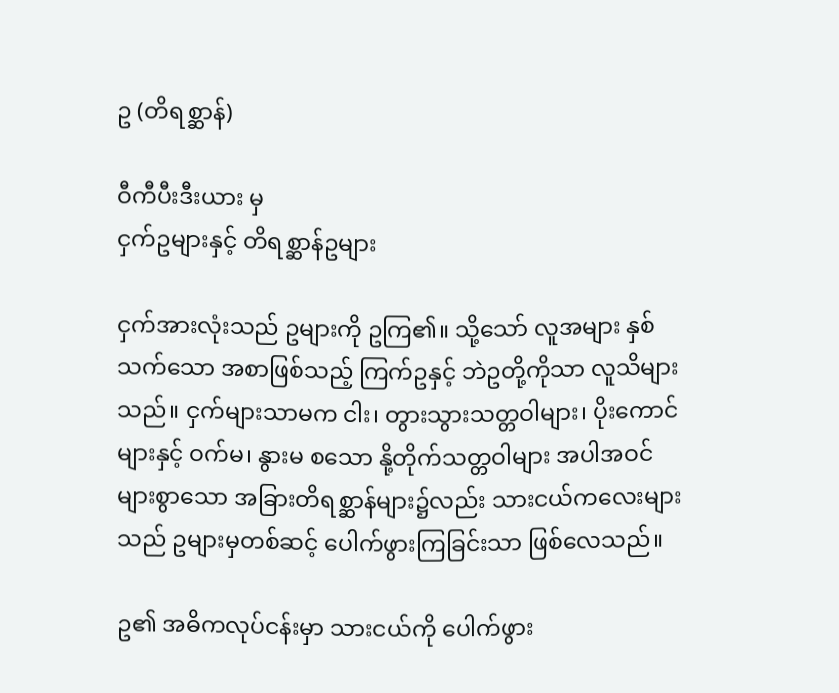ဥ (တိရစ္ဆာန်)

ဝီကီပီးဒီးယား မှ
ငှက်ဥများနှင့် တိရစ္ဆာန်ဥများ

ငှက်အားလုံးသည် ဥများကို ဥကြ၏။ သို့သော် လူအများ နှစ်သက်သော အစာဖြစ်သည့် ကြက်ဥနှင့် ဘဲဥတို့ကိုသာ လူသိများသည်။ ငှက်များသာမက ငါး၊ တွားသွားသတ္တဝါများ၊ ပိုးကောင်များနှင့် ဝက်မ၊ နွားမ စသော နို့တိုက်သတ္တဝါများ အပါအဝင် များစွာသော အခြားတိရစ္ဆာန်များ၌လည်း သားငယ်ကလေးများသည် ဥများမှတစ်ဆင့် ပေါက်ဖွားကြခြင်းသာ ဖြစ်လေသည်။

ဥ၏ အဓိကလုပ်ငန်းမှာ သားငယ်ကို ပေါက်ဖွား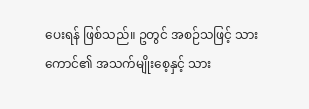ပေးရန် ဖြစ်သည်။ ဥတွင် အစဉ်သဖြင့် သားကောင်၏ အသက်မျိုးစေ့နှင့် သား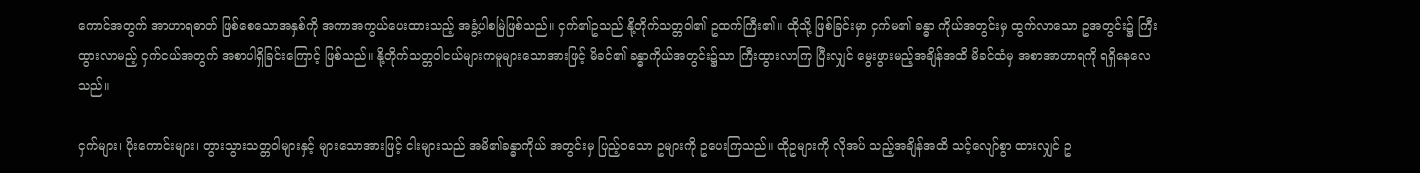ကောင်အတွက် အာဟာရဓာတ် ဖြစ်စေသောအနှစ်ကို အကာအကွယ်ပေးထားသည့် အခွံ့ပါစမြဲဖြစ်သည်။ ငှက်၏ဥသည် နို့တိုက်သတ္တဝါ၏ ဥထက်ကြီး၏။ ထိုသို့ ဖြစ်ခြင်းမှာ ငှက်မ၏ ခန္ဓာ ကိုယ်အတွင်းမှ ထွက်လာသော ဥအတွင်း၌ ကြီးထွားလာမည့် ငှက်ငယ်အတွက် အစာပါရှိခြင်းကြောင့် ဖြစ်သည်။ နို့တိုက်သတ္တဝါငယ်များကမူများသောအားဖြင့် မိခင်၏ ခန္ဓာကိုယ်အတွင်း၌သာ ကြီးထွားလာကြ ပြီးလျှင် မွေးဖွားမည့်အချိန်အထိ မိခင်ထံမှ အစာအာဟာရကို ရရှိနေလေသည်။

ငှက်များ၊ ပိုးကောင်းများ၊ တွားသွားသတ္တဝါများနှင့် များသောအားဖြင့် ငါးများသည် အမိ၏ခန္ဓာကိုယ် အတွင်းမှ ပြည့်ဝသော ဥများကို ဥပေးကြသည်။ ထိုဥများကို လိုအပ် သည့်အချိန်အထိ သင့်လျော်စွာ ထားလျှင် ဥ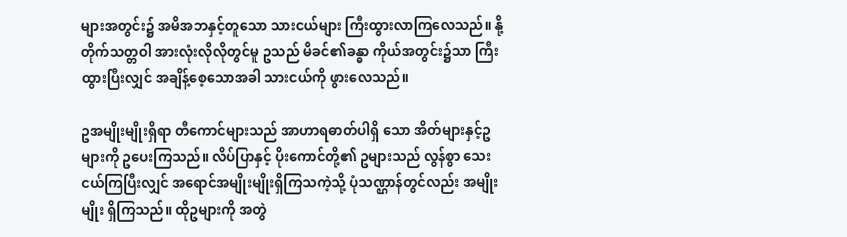များအတွင်း၌ အမိအဘနှင့်တူသော သားငယ်များ ကြီးထွားလာကြလေသည်။ နို့တိုက်သတ္တဝါ အားလုံးလိုလိုတွင်မူ ဥသည် မိခင်၏ခန္ဓာ ကိုယ်အတွင်း၌သာ ကြီးထွားပြီးလျှင် အချိန့်စေ့သောအခါ သားငယ်ကို ဖွားလေသည်။

ဥအမျိုးမျိုးရှိရာ တီကောင်များသည် အာဟာရဓာတ်ပါရှိ သော အိတ်များနှင့်ဥများကို ဥပေးကြသည်။ လိပ်ပြာနှင့် ပိုးကောင်တို့၏ ဥများသည် လွန်စွာ သေးငယ်ကြပြီးလျှင် အရောင်အမျိုးမျိုးရှိကြသကဲ့သို့ ပုံသဏ္ဌာန်တွင်လည်း အမျိုးမျိုး ရှိကြသည်။ ထိုဥများကို အတွဲ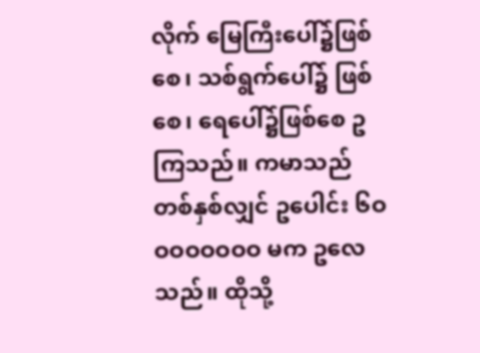လိုက် မြေကြီးပေါ်၌ဖြစ်စေ၊ သစ်ရွက်ပေါ်၌ ဖြစ်စေ၊ ရေပေါ်၌ဖြစ်စေ ဥကြသည်။ ကမာသည် တစ်နှစ်လျှင် ဥပေါင်း ၆ဝဝဝဝဝဝဝဝ မက ဥလေသည်။ ထိုသို့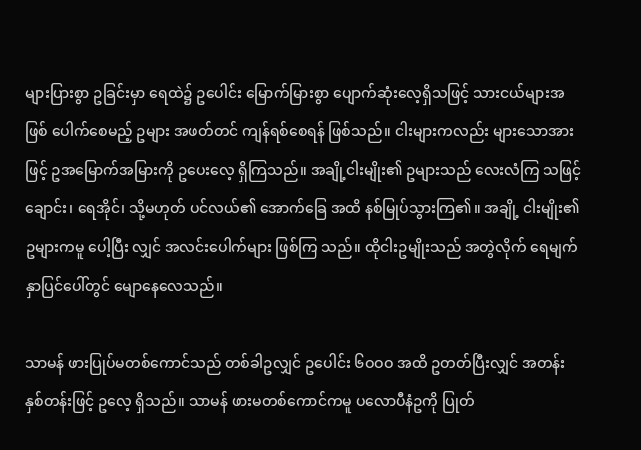များပြားစွာ ဥခြင်းမှာ ရေထဲ၌ ဥပေါင်း မြောက်မြားစွာ ပျောက်ဆုံးလေ့ရှိသဖြင့် သားငယ်များအဖြစ် ပေါက်စေမည့် ဥများ အဖတ်တင် ကျန်ရစ်စေရန် ဖြစ်သည်။ ငါးများကလည်း များသောအားဖြင့် ဥအမြောက်အမြားကို ဥပေးလေ့ ရှိကြသည်။ အချို့ငါးမျိုး၏ ဥများသည် လေးလံကြ သဖြင့် ချောင်း၊ ရေအိုင်၊ သို့မဟုတ် ပင်လယ်၏ အောက်ခြေ အထိ နစ်မြုပ်သွားကြ၏။ အချို့ ငါးမျိုး၏ ဥများကမူ ပေါ့ပြီး လျှင် အလင်းပေါက်များ ဖြစ်ကြ သည်။ ထိုငါးဥမျိုးသည် အတွဲလိုက် ရေမျက်နှာပြင်ပေါ်တွင် မျောနေလေသည်။

သာမန် ဖားပြုပ်မတစ်ကောင်သည် တစ်ခါဥလျှင် ဥပေါင်း ၆ဝဝဝ အထိ ဥတတ်ပြီးလျှင် အတန်း နှစ်တန်းဖြင့် ဥလေ့ ရှိသည်။ သာမန် ဖားမတစ်ကောင်ကမူ ပလောပီနံဥကို ပြုတ်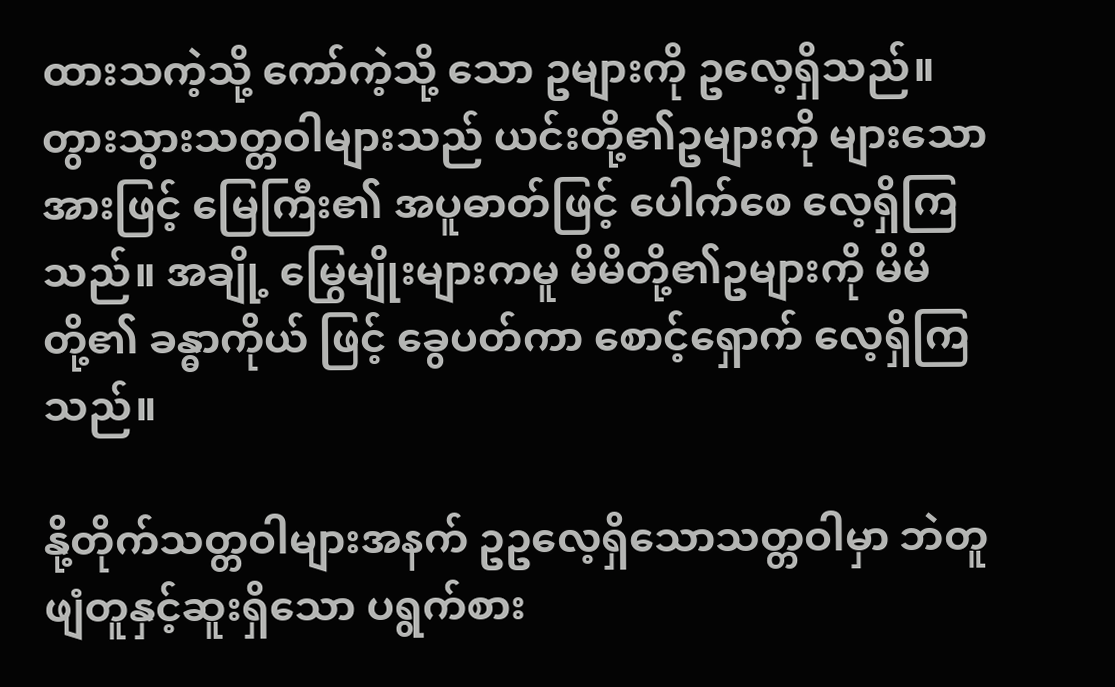ထားသကဲ့သို့ ကော်ကဲ့သို့ သော ဥများကို ဥလေ့ရှိသည်။ တွားသွားသတ္တဝါများသည် ယင်းတို့၏ဥများကို များသော အားဖြင့် မြေကြီး၏ အပူဓာတ်ဖြင့် ပေါက်စေ လေ့ရှိကြသည်။ အချို့ မြွေမျိုးများကမူ မိမိတို့၏ဥများကို မိမိတို့၏ ခန္ဓာကိုယ် ဖြင့် ခွေပတ်ကာ စောင့်ရှောက် လေ့ရှိကြသည်။

နို့တိုက်သတ္တဝါများအနက် ဥဥလေ့ရှိသောသတ္တဝါမှာ ဘဲတူ ဖျံတူနှင့်ဆူးရှိသော ပရွက်စား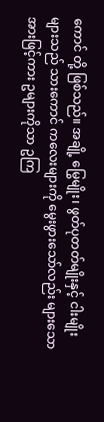ကောင် တို့ ဖြစ်သည်။ အချို့ မြွေမျိုး၊ ဖွတ်ပုတတ်မျိုးနှင့် ငါးမျိုးများသည် သားကောင် ကလေးများကို မွေးဖွားသော်လည်း များသောအားဖြင့်ကား ဥများကိုသာ ဥကြ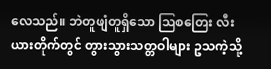လေသည်။ ဘဲတူဖျံတူရှိသော ဩစတြေး လီးယားတိုက်တွင် တွားသွားသတ္တဝါများ ဥသကဲ့သို့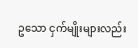ဥသော ငှက်မျိုးများလည်း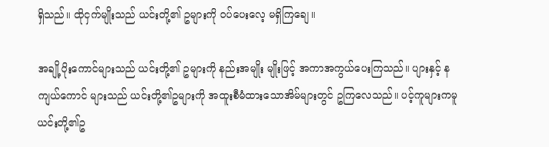ရှိသည်။ ထိုငှက်မျိုးသည် ယင်းတို့၏ ဥများကို ဝပ်ပေးလေ့ မရှိကြချေ။

အချို့ပိုးကောင်များသည် ယင်းတို့၏ ဥများကို နည်းအမျိုး မျိုးဖြင့် အကာအကွယ်ပေးကြသည်။ ပျားနှင့် နကျယ်ကောင် များသည် ယင်းတို့၏ဥများကို အထူးစီမံထားသောအိမ်များတွင် ဥကြလေသည်။ ပင့်ကူများကမူ ယင်းတို့၏ဥ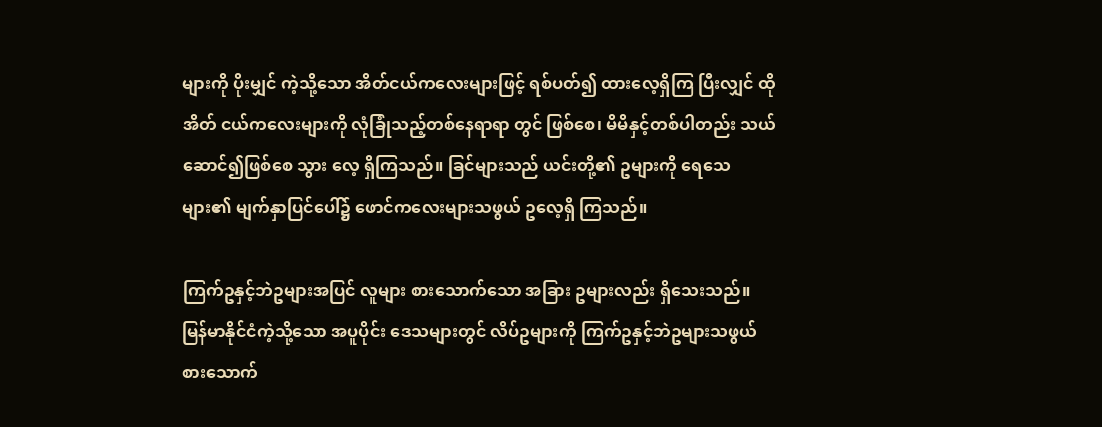များကို ပိုးမျှင် ကဲ့သို့သော အိတ်ငယ်ကလေးများဖြင့် ရစ်ပတ်၍ ထားလေ့ရှိကြ ပြီးလျှင် ထိုအိတ် ငယ်ကလေးများကို လုံခြုံသည့်တစ်နေရာရာ တွင် ဖြစ်စေ၊ မိမိနှင့်တစ်ပါတည်း သယ်ဆောင်၍ဖြစ်စေ သွား လေ့ ရှိကြသည်။ ခြင်များသည် ယင်းတို့၏ ဥများကို ရေသေများ၏ မျက်နှာပြင်ပေါ်၌ ဖောင်ကလေးများသဖွယ် ဥလေ့ရှိ ကြသည်။

ကြက်ဥနှင့်ဘဲဥများအပြင် လူများ စားသောက်သော အခြား ဥများလည်း ရှိသေးသည်။ မြန်မာနိုင်ငံကဲ့သို့သော အပူပိုင်း ဒေသများတွင် လိပ်ဥများကို ကြက်ဥနှင့်ဘဲဥများသဖွယ် စားသောက်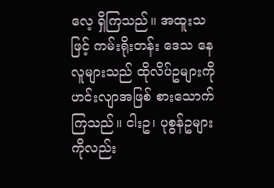လေ့ ရှိကြသည်။ အထူးသဖြင့် ကမ်းရိုးတန်း ဒေသ နေလူများသည် ထိုလိပ်ဥများကို ဟင်းလျာအဖြစ် စားသောက် ကြသည်။ ငါးဥ၊ ပုစွန်ဥများကိုလည်း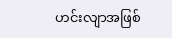ဟင်းလျာအဖြစ်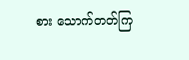စား သောက်တတ်ကြ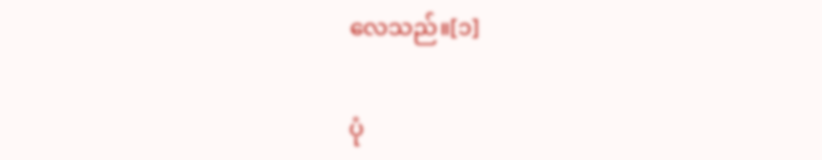လေသည်။[၁]

ပုံ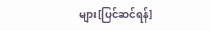များ[ပြင်ဆင်ရန်]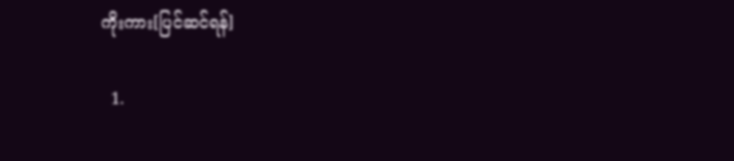ကိုးကား[ပြင်ဆင်ရန်]

  1.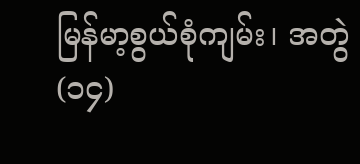မြန်မာ့စွယ်စုံကျမ်း၊ အတွဲ(၁၄)